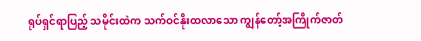ရုပ်ရှင်ရာပြည့် သမိုင်းထဲက သက်ဝင်နိုးထလာသော ကျွန်တော့်အကြိုက်ဇာတ်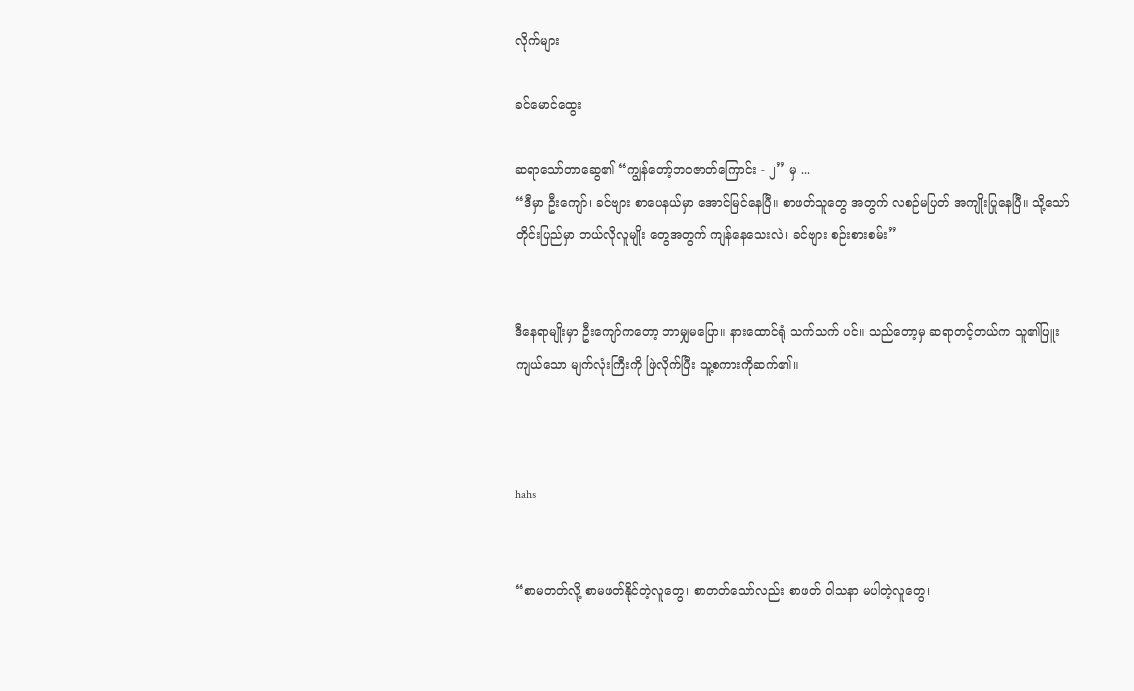လိုက်များ

ခင်မောင်ထွေး

ဆရာသော်တာဆွေ၏ “ကျွန်တော့်ဘဝဇာတ်ကြောင်း - ၂’’ မှ ...
“ဒီမှာ ဦးကျော်၊ ခင်ဗျား စာပေနယ်မှာ အောင်မြင်နေပြီ။ စာဖတ်သူတွေ အတွက် လစဉ်မပြတ် အကျိုးပြုနေပြီ။ သို့သော် တိုင်းပြည်မှာ ဘယ်လိုလူမျိုး တွေအတွက် ကျန်နေသေးလဲ၊ ခင်ဗျား စဉ်းစားစမ်း”


ဒီနေရာမျိုးမှာ ဦးကျော်ကတော့ ဘာမျှမပြော။ နားထောင်ရုံ သက်သက် ပင်။ သည်တော့မှ ဆရာတင့်တယ်က သူ၏ပြူးကျယ်သော မျက်လုံးကြီးကို ဖြဲလိုက်ပြီး သူ့စကားကိုဆက်၏။



hahs


“စာမတတ်လို့ စာမဖတ်နိုင်တဲ့လူတွေ၊ စာတတ်သော်လည်း စာဖတ် ဝါသနာ မပါတဲ့လူတွေ၊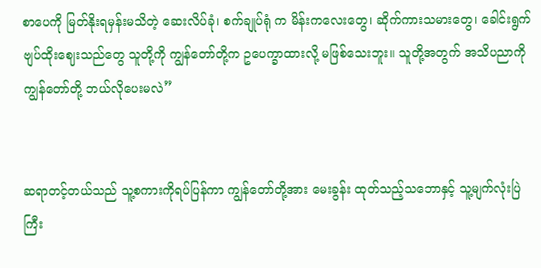စာပေကို မြတ်နိုးရမှန်းမသိတဲ့ ဆေးလိပ်ခုံ၊ စက်ချုပ်ရုံ က မိန်းကလေးတွေ၊ ဆိုက်ကားသမားတွေ၊ ခေါင်းရွက် ဗျပ်ထိုးဈေးသည်တွေ သူတို့ကို ကျွန်တော်တို့က ဥပေက္ခာထားလို့ မဖြစ်သေးဘူး။ သူတို့အတွက် အသိပညာကို ကျွန်တော်တို့ ဘယ်လိုပေးမလဲ”


ဆရာတင့်တယ်သည် သူ့စကားကိုရပ်ပြန်ကာ ကျွန်တော်တို့အား မေးခွန်း ထုတ်သည့်သဘောနှင့် သူ့မျက်လုံးပြဲကြီး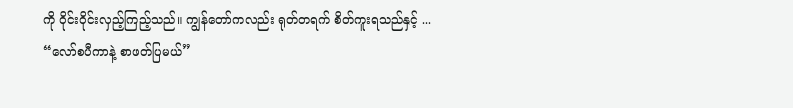ကို ဝိုင်းဝိုင်းလှည့်ကြည့်သည်။ ကျွန်တော်ကလည်း ရုတ်တရက် စိတ်ကူးရသည်နှင့် ...
“လော်စပီကာနဲ့ စာဖတ်ပြမယ်”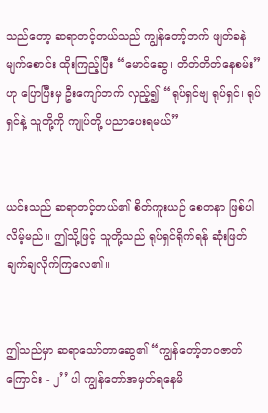သည်တော့ ဆရာတင့်တယ်သည် ကျွန်တော့်ဘက် ဖျတ်ခနဲ မျက်စောင်း ထိုးကြည့်ပြီး “မောင်ဆွေ၊ တိတ်တိတ်နေစမ်း”ဟု ပြောပြီးမှ ဦးကျော်ဘက် လှည့်၍ “ရုပ်ရှင်ဗျ ရုပ်ရှင်၊ ရုပ်ရှင်နဲ့ သူတို့ကို ကျုပ်တို့ ပညာပေးရမယ်”


ယင်းသည် ဆရာတင့်တယ်၏ စိတ်ကူးယဉ် စေတနာ ဖြစ်ပါလိမ့်မည်။ ဤသို့ဖြင့် သူတို့သည် ရုပ်ရှင်ရိုက်ရန် ဆုံးဖြတ်ချက်ချလိုက်ကြလေ၏။


ဤသည်မှာ ဆရာသော်တာဆွေ၏ “ကျွန်တော့်ဘဝဇာတ်ကြောင်း - ၂’’ ပါ ကျွန်တော်အမှတ်ရနေမိ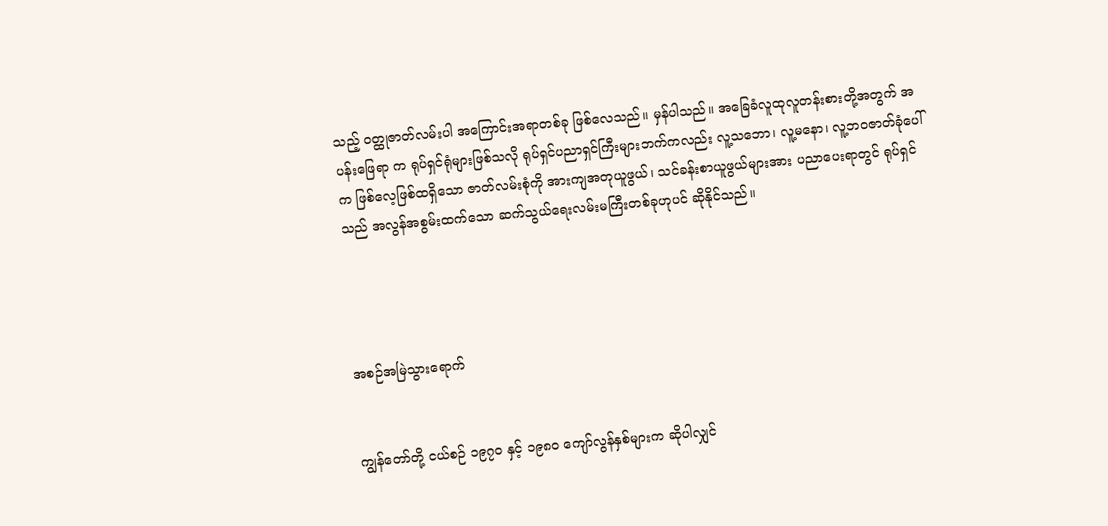သည့် ဝတ္ထုဇာတ်လမ်းပါ အကြောင်းအရာတစ်ခု ဖြစ်လေသည်။ မှန်ပါသည်။ အခြေခံလူထုလူတန်းစားတို့အတွက် အပန်းဖြေရာ က ရုပ်ရှင်ရုံများဖြစ်သလို ရုပ်ရှင်ပညာရှင်ကြီးများဘက်ကလည်း လူ့သဘော၊ လူ့မနော၊ လူ့ဘဝဇာတ်ခုံပေါ်က ဖြစ်လေ့ဖြစ်ထရှိသော ဇာတ်လမ်းစုံကို အားကျအတုယူဖွယ်၊ သင်ခန်းစာယူဖွယ်များအား ပညာပေးရာတွင် ရုပ်ရှင် သည် အလွန်အစွမ်းထက်သော ဆက်သွယ်ရေးလမ်းမကြီးတစ်ခုဟုပင် ဆိုနိုင်သည်။




အစဉ်အမြဲသွားရောက်


ကျွန်တော်တို့ ငယ်စဉ် ၁၉၇၀ နှင့် ၁၉၈၀ ကျော်လွန်နှစ်များက ဆိုပါလျှင်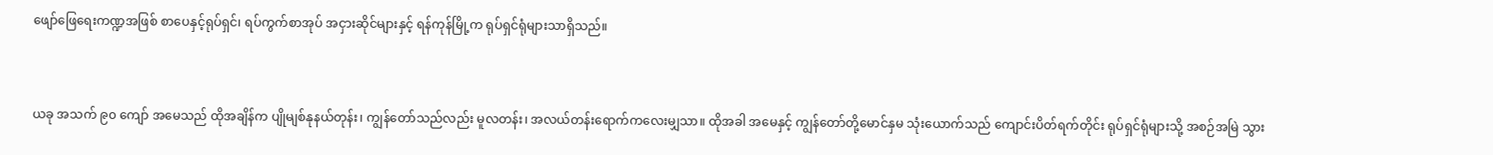ဖျော်ဖြေရေးကဏ္ဍအဖြစ် စာပေနှင့်ရုပ်ရှင်၊ ရပ်ကွက်စာအုပ် အငှားဆိုင်များနှင့် ရန်ကုန်မြို့က ရုပ်ရှင်ရုံများသာရှိသည်။


ယခု အသက် ၉၀ ကျော် အမေသည် ထိုအချိန်က ပျိုမျစ်နုနယ်တုန်း၊ ကျွန်တော်သည်လည်း မူလတန်း၊ အလယ်တန်းရောက်ကလေးမျှသာ။ ထိုအခါ အမေနှင့် ကျွန်တော်တို့မောင်နှမ သုံးယောက်သည် ကျောင်းပိတ်ရက်တိုင်း ရုပ်ရှင်ရုံများသို့ အစဉ်အမြဲ သွား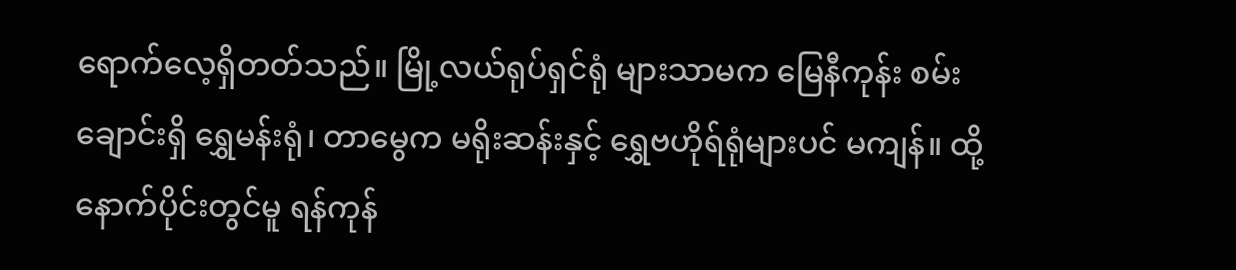ရောက်လေ့ရှိတတ်သည်။ မြို့လယ်ရုပ်ရှင်ရုံ များသာမက မြေနီကုန်း စမ်းချောင်းရှိ ရွှေမန်းရုံ၊ တာမွေက မရိုးဆန်းနှင့် ရွှေဗဟိုရ်ရုံများပင် မကျန်။ ထို့နောက်ပိုင်းတွင်မူ ရန်ကုန်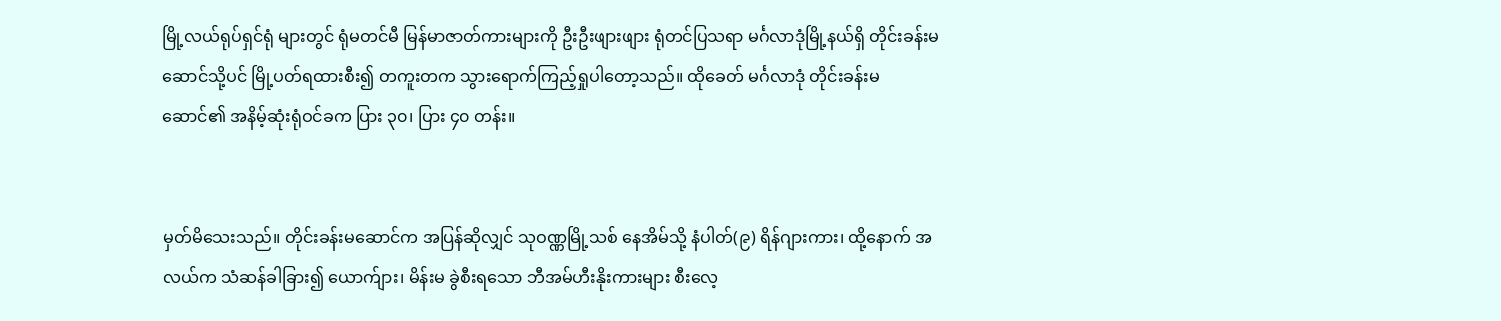မြို့လယ်ရုပ်ရှင်ရုံ များတွင် ရုံမတင်မီ မြန်မာဇာတ်ကားများကို ဦးဦးဖျားဖျား ရုံတင်ပြသရာ မင်္ဂလာဒုံမြို့နယ်ရှိ တိုင်းခန်းမဆောင်သို့ပင် မြို့ပတ်ရထားစီး၍ တကူးတက သွားရောက်ကြည့်ရှုပါတော့သည်။ ထိုခေတ် မင်္ဂလာဒုံ တိုင်းခန်းမဆောင်၏ အနိမ့်ဆုံးရုံဝင်ခက ပြား ၃၀၊ ပြား ၄၀ တန်း။


မှတ်မိသေးသည်။ တိုင်းခန်းမဆောင်က အပြန်ဆိုလျှင် သုဝဏ္ဏမြို့သစ် နေအိမ်သို့ နံပါတ်(၉) ရိန်ဂျားကား၊ ထို့နောက် အလယ်က သံဆန်ခါခြား၍ ယောက်ျား၊ မိန်းမ ခွဲစီးရသော ဘီအမ်ဟီးနိုးကားများ စီးလေ့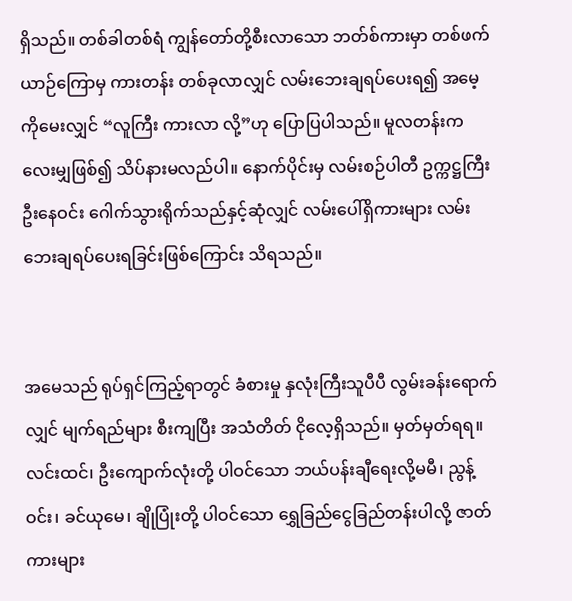ရှိသည်။ တစ်ခါတစ်ရံ ကျွန်တော်တို့စီးလာသော ဘတ်စ်ကားမှာ တစ်ဖက်ယာဉ်ကြောမှ ကားတန်း တစ်ခုလာလျှင် လမ်းဘေးချရပ်ပေးရ၍ အမေ့ကိုမေးလျှင် “လူကြီး ကားလာ လို့”ဟု ပြောပြပါသည်။ မူလတန်းကလေးမျှဖြစ်၍ သိပ်နားမလည်ပါ။ နောက်ပိုင်းမှ လမ်းစဉ်ပါတီ ဥက္ကဋ္ဌကြီး ဦးနေဝင်း ဂေါက်သွားရိုက်သည်နှင့်ဆုံလျှင် လမ်းပေါ်ရှိကားများ လမ်းဘေးချရပ်ပေးရခြင်းဖြစ်ကြောင်း သိရသည်။


အမေသည် ရုပ်ရှင်ကြည့်ရာတွင် ခံစားမှု နှလုံးကြီးသူပီပီ လွမ်းခန်းရောက် လျှင် မျက်ရည်များ စီးကျပြီး အသံတိတ် ငိုလေ့ရှိသည်။ မှတ်မှတ်ရရ။ လင်းထင်၊ ဦးကျောက်လုံးတို့ ပါဝင်သော ဘယ်ပန်းချီရေးလို့မမီ၊ ညွန့်ဝင်း၊ ခင်ယုမေ၊ ချိုပြုံးတို့ ပါဝင်သော ရွှေခြည်ငွေခြည်တန်းပါလို့ ဇာတ်ကားများ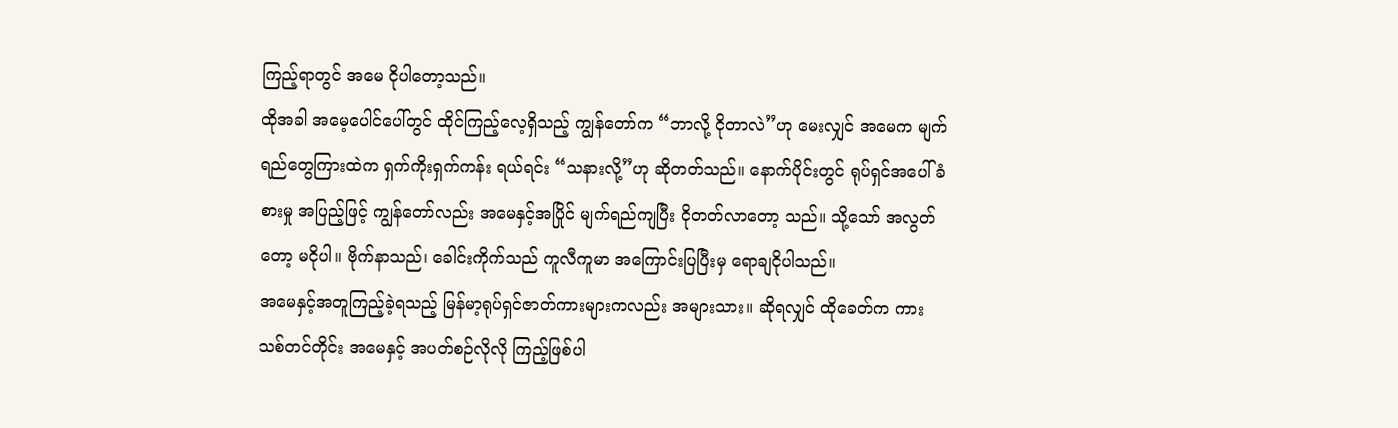ကြည့်ရာတွင် အမေ ငိုပါတော့သည်။
ထိုအခါ အမေ့ပေါင်ပေါ်တွင် ထိုင်ကြည့်လေ့ရှိသည့် ကျွန်တော်က “ဘာလို့ ငိုတာလဲ”ဟု မေးလျှင် အမေက မျက်ရည်တွေကြားထဲက ရှက်ကိုးရှက်ကန်း ရယ်ရင်း “သနားလို့”ဟု ဆိုတတ်သည်။ နောက်ပိုင်းတွင် ရုပ်ရှင်အပေါ် ခံစားမှု အပြည့်ဖြင့် ကျွန်တော်လည်း အမေနှင့်အပြိုင် မျက်ရည်ကျပြီး ငိုတတ်လာတော့ သည်။ သို့သော် အလွတ်တော့ မငိုပါ။ ဗိုက်နာသည်၊ ခေါင်းကိုက်သည် ကူလီကူမာ အကြောင်းပြပြီးမှ ရောချငိုပါသည်။
အမေနှင့်အတူကြည့်ခဲ့ရသည့် မြန်မာ့ရုပ်ရှင်ဇာတ်ကားများကလည်း အများသား။ ဆိုရလျှင် ထိုခေတ်က ကားသစ်တင်တိုင်း အမေနှင့် အပတ်စဉ်လိုလို ကြည့်ဖြစ်ပါ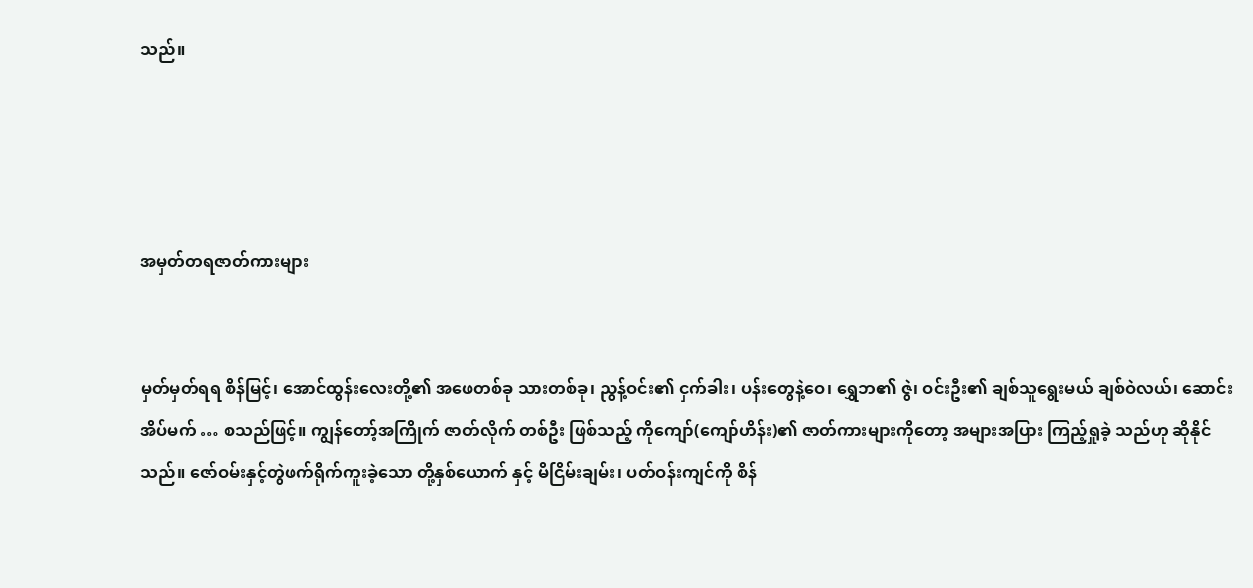သည်။




အမှတ်တရဇာတ်ကားများ


မှတ်မှတ်ရရ စိန်မြင့်၊ အောင်ထွန်းလေးတို့၏ အဖေတစ်ခု သားတစ်ခု၊ ညွန့်ဝင်း၏ ငှက်ခါး၊ ပန်းတွေနဲ့ဝေ၊ ရွှေဘ၏ ဇွဲ၊ ဝင်းဦး၏ ချစ်သူရွေးမယ် ချစ်ဝဲလယ်၊ ဆောင်းအိပ်မက် … စသည်ဖြင့်။ ကျွန်တော့်အကြိုက် ဇာတ်လိုက် တစ်ဦး ဖြစ်သည့် ကိုကျော်(ကျော်ဟိန်း)၏ ဇာတ်ကားများကိုတော့ အများအပြား ကြည့်ရှုခဲ့ သည်ဟု ဆိုနိုင်သည်။ ဇော်ဝမ်းနှင့်တွဲဖက်ရိုက်ကူးခဲ့သော တို့နှစ်ယောက် နှင့် မိငြိမ်းချမ်း၊ ပတ်ဝန်းကျင်ကို စိန်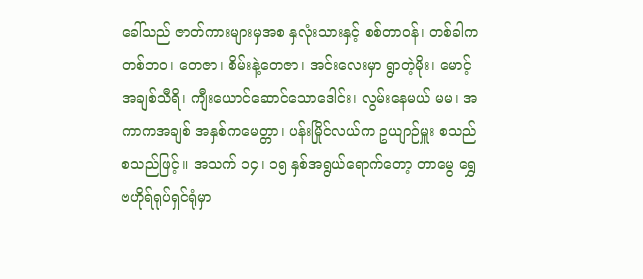ခေါ်သည် ဇာတ်ကားများမှအစ နှလုံးသားနှင့် စစ်တာဝန်၊ တစ်ခါက တစ်ဘ၀၊ တေဇာ၊ စိမ်းနဲ့တေဇာ၊ အင်းလေးမှာ ရွာတဲ့မိုး၊ မောင့်အချစ်သီရိ၊ ကျီးယောင်ဆောင်သောဒေါင်း၊ လွမ်းနေမယ် မမ၊ အကာကအချစ် အနှစ်ကမေတ္တာ၊ ပန်းမြိုင်လယ်က ဥယျာဉ်မှူး စသည် စသည်ဖြင့်။ အသက် ၁၄၊ ၁၅ နှစ်အရွယ်ရောက်တော့ တာမွေ ရွှေဗဟိုရ်ရုပ်ရှင်ရုံမှာ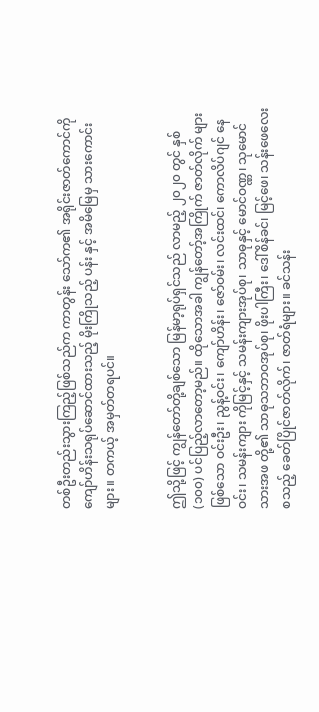တစ်ဦးတည်းသွားကြည့်ဖြစ်သည်က ကာတွန်း သော်က၏ အရိုင်းဇာတ်ကောင်ကို ကျော်ဟိန်းသရုပ်ဆောင်ထားသည့် မိုးကြိုသည့် ပန်း နှင့် အမိမြေမှ သားကောင်းများ။ တကယ့် အမှတ်တရပင်။


ဤသို့ဖြင့် ကျွန်တော်တို့ချစ်သော မြန်မာ့ရုပ်ရှင်သည် လာမည့် ၂၀၂၀ တွင် နှစ် (၁၀၀) ပင်ပြည့်လာတော့မည်။ ထိုသောအခါ ကျွန်တော့်အကြိုက် ဇာတ်လိုက် များဖြစ်သော ဝင်းဦး၊ ညွန့်ဝင်း၊ ကျော်ဟိန်း၊ ဇော်ဝမ်း၊ လင်းထင်၊ ကောလိပ်ဂျင် နေဝင်း၊ သမန်းကျား ကိုမြင့်နှင့် သမန်းကျားအုပ်စု၊ သာဓုနှင့် မောင်ဝဏ္ဏ၊ သုမောင် သားအဖ တို့၏ သာဓုသဘာဝအုပ်စု၊ ဖိုးပါကြီး၊ ဒေါ်စိန်ခင်၊ မြင့်ဖေ၊ သန်းဖေလေး စသည့် ခေတ်ပြိုင်ဇာတ်လိုက်၊ ဇာတ်ရံများ။ ခင်သန်း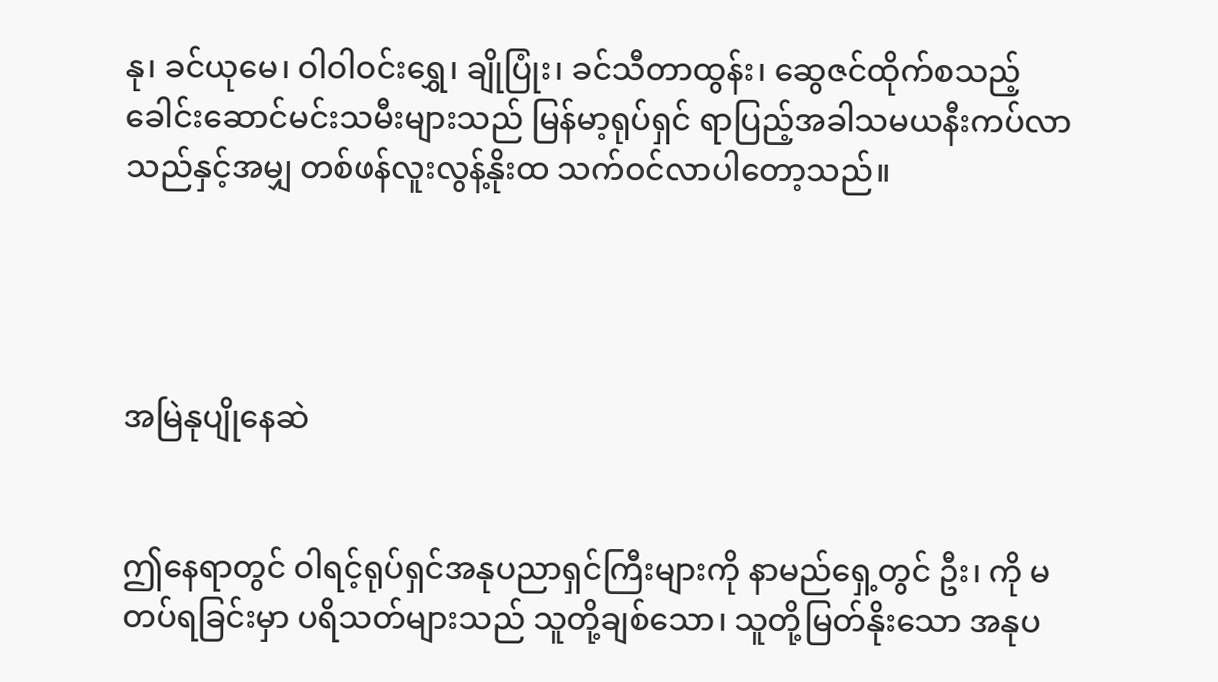နု၊ ခင်ယုမေ၊ ဝါဝါဝင်းရွှေ၊ ချိုပြုံး၊ ခင်သီတာထွန်း၊ ဆွေဇင်ထိုက်စသည့် ခေါင်းဆောင်မင်းသမီးများသည် မြန်မာ့ရုပ်ရှင် ရာပြည့်အခါသမယနီးကပ်လာသည်နှင့်အမျှ တစ်ဖန်လူးလွန့်နိုးထ သက်ဝင်လာပါတော့သည်။




အမြဲနုပျိုနေဆဲ


ဤနေရာတွင် ဝါရင့်ရုပ်ရှင်အနုပညာရှင်ကြီးများကို နာမည်ရှေ့တွင် ဦး၊ ကို မတပ်ရခြင်းမှာ ပရိသတ်များသည် သူတို့ချစ်သော၊ သူတို့မြတ်နိုးသော အနုပ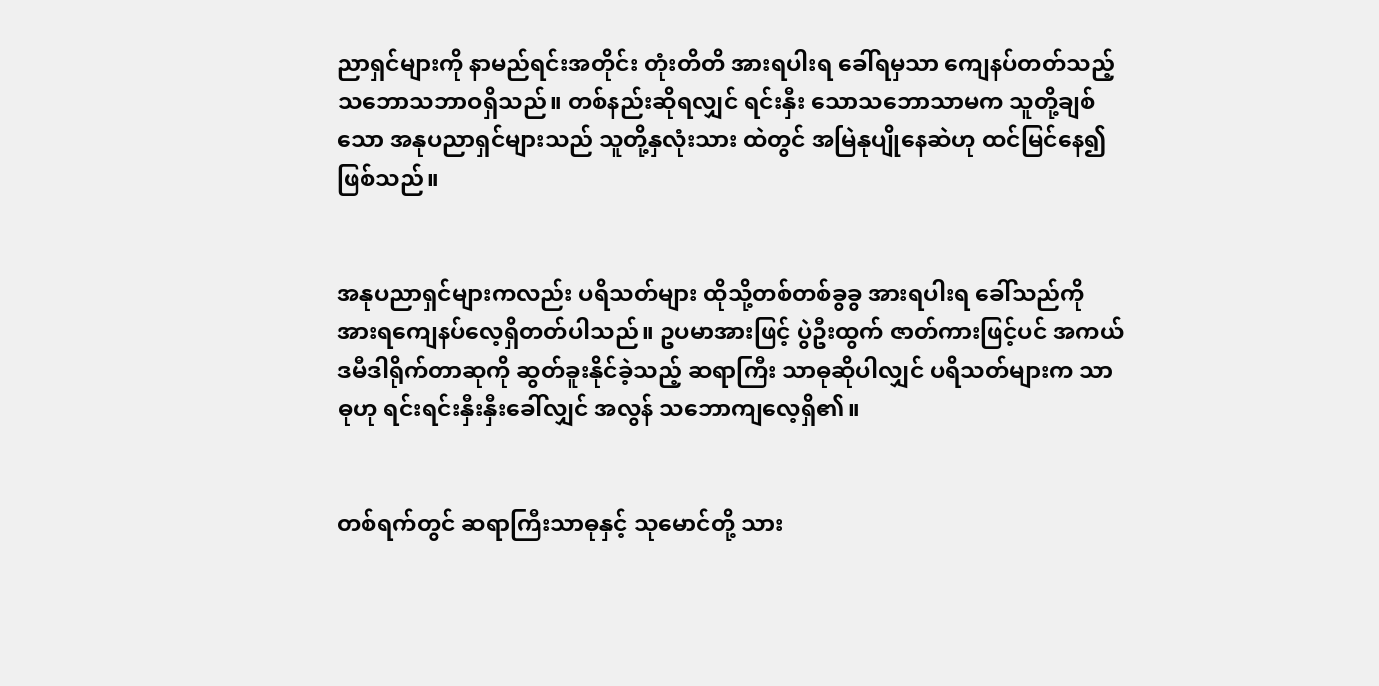ညာရှင်များကို နာမည်ရင်းအတိုင်း တုံးတိတိ အားရပါးရ ခေါ်ရမှသာ ကျေနပ်တတ်သည့် သဘောသဘာဝရှိသည်။ တစ်နည်းဆိုရလျှင် ရင်းနှီး သောသဘောသာမက သူတို့ချစ်သော အနုပညာရှင်များသည် သူတို့နှလုံးသား ထဲတွင် အမြဲနုပျိုနေဆဲဟု ထင်မြင်နေ၍ဖြစ်သည်။


အနုပညာရှင်များကလည်း ပရိသတ်များ ထိုသို့တစ်တစ်ခွခွ အားရပါးရ ခေါ်သည်ကို အားရကျေနပ်လေ့ရှိတတ်ပါသည်။ ဥပမာအားဖြင့် ပွဲဦးထွက် ဇာတ်ကားဖြင့်ပင် အကယ်ဒမီဒါရိုက်တာဆုကို ဆွတ်ခူးနိုင်ခဲ့သည့် ဆရာကြီး သာဓုဆိုပါလျှင် ပရိသတ်များက သာဓုဟု ရင်းရင်းနှီးနှီးခေါ်လျှင် အလွန် သဘောကျလေ့ရှိ၏။


တစ်ရက်တွင် ဆရာကြီးသာဓုနှင့် သုမောင်တို့ သား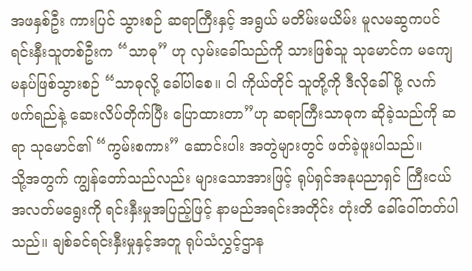အဖနှစ်ဦး ကားပြင် သွားစဉ် ဆရာကြီးနှင့် အရွယ် မတိမ်းမယိမ်း မူလမဆွကပင် ရင်းနှီးသူတစ်ဦးက “သာဓု” ဟု လှမ်းခေါ်သည်ကို သားဖြစ်သူ သုမောင်က မကျေမနပ်ဖြစ်သွားစဉ် “သာဓုလို့ ခေါ်ပါစေ။ ငါ ကိုယ်တိုင် သူတို့ကို ဒီလိုခေါ်ဖို့ လက်ဖက်ရည်နဲ့ ဆေးလိပ်တိုက်ပြီး ပြောထားတာ”ဟု ဆရာကြီးသာဓုက ဆိုခဲ့သည်ကို ဆရာ သုမောင်၏ “ကွမ်းစကား” ဆောင်းပါး အတွဲများတွင် ဖတ်ခဲ့ဖူးပါသည်။
သို့အတွက် ကျွန်တော်သည်လည်း များသောအားဖြင့် ရုပ်ရှင်အနုပညာရှင် ကြီးငယ်အလတ်မရွေးကို ရင်းနှီးမှုအပြည့်ဖြင့် နာမည်အရင်းအတိုင်း တုံးတိ ခေါ်ဝေါ်တတ်ပါသည်။ ချစ်ခင်ရင်းနှီးမှုနှင့်အတူ ရုပ်သံလွှင့်ဌာန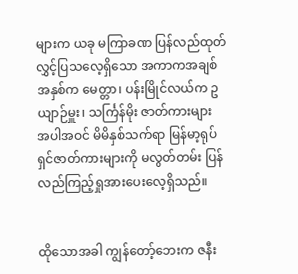များက ယခု မကြာခဏ ပြန်လည်ထုတ်လွှင့်ပြသလေ့ရှိသော အကာကအချစ် အနှစ်က မေတ္တာ၊ ပန်းမြိုင်လယ်က ဥယျာဉ်မှူး၊ သင်္ကြန်မိုး ဇာတ်ကားများ အပါအဝင် မိမိနှစ်သက်ရာ မြန်မာ့ရုပ်ရှင်ဇာတ်ကားများကို မလွတ်တမ်း ပြန်လည်ကြည့်ရှုအားပေးလေ့ရှိသည်။


ထိုသောအခါ ကျွန်တော့်ဘေးက ဇနီး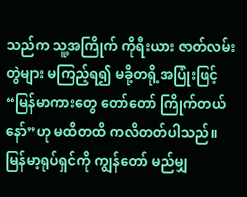သည်က သူ့အကြိုက် ကိုရီးယား ဇာတ်လမ်းတွဲများ မကြည့်ရ၍ မခို့တရို့အပြုံးဖြင့် “မြန်မာကားတွေ တော်တော် ကြိုက်တယ်နော်”ဟု မထိတထိ ကလိတတ်ပါသည်။
မြန်မာ့ရုပ်ရှင်ကို ကျွန်တော် မည်မျှ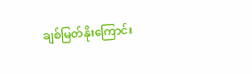ချစ်မြတ်နိုးကြောင်း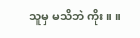သူမှ မသိဘဲ ကိုး။ ။